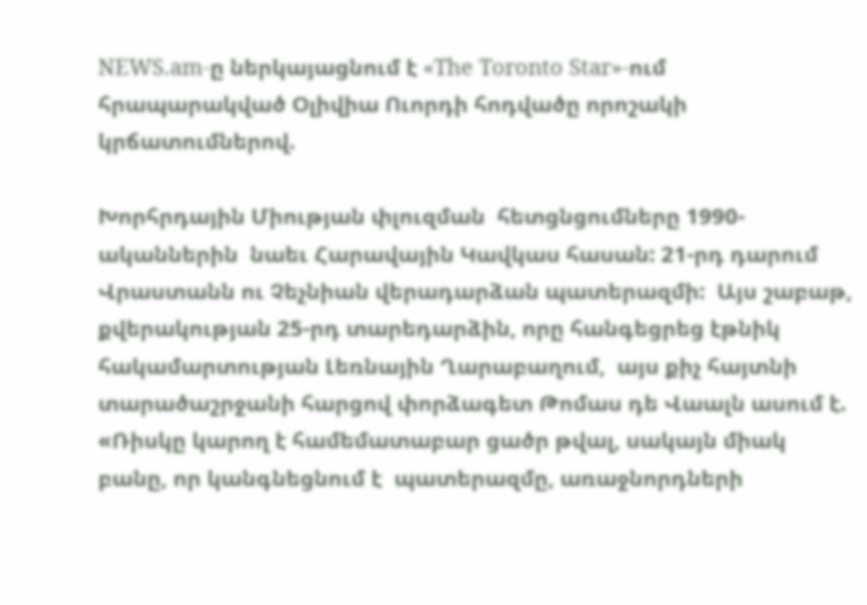NEWS.am-ը ներկայացնում է «The Toronto Star»-ում հրապարակված Օլիվիա Ուորդի հոդվածը որոշակի կրճատումներով.

Խորհրդային Միության փլուզման  հետցնցումները 1990-ականներին  նաեւ Հարավային Կավկաս հասան: 21-րդ դարում Վրաստանն ու Չեչնիան վերադարձան պատերազմի:  Այս շաբաթ, քվերակության 25-րդ տարեդարձին, որը հանգեցրեց էթնիկ հակամարտության Լեռնային Ղարաբաղում,  այս քիչ հայտնի տարածաշրջանի հարցով փորձագետ Թոմաս դե Վաալն ասում է. «Ռիսկը կարող է համեմատաբար ցածր թվալ, սակայն միակ բանը, որ կանգնեցնում է  պատերազմը, առաջնորդների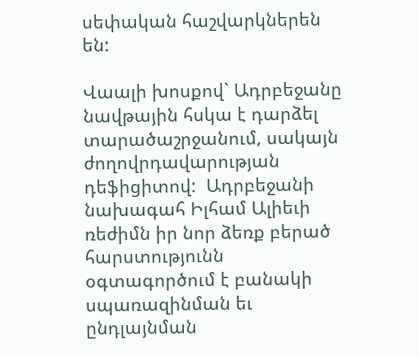սեփական հաշվարկներեն են:

Վաալի խոսքով` Ադրբեջանը նավթային հսկա է դարձել տարածաշրջանում, սակայն ժողովրդավարության դեֆիցիտով:  Ադրբեջանի նախագահ Իլհամ Ալիեւի ռեժիմն իր նոր ձեռք բերած հարստությունն օգտագործում է բանակի սպառազինման եւ ընդլայնման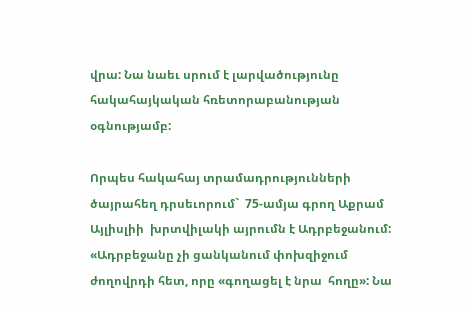վրա: Նա նաեւ սրում է լարվածությունը հակահայկական հռետորաբանության օգնությամբ:

Որպես հակահայ տրամադրությունների ծայրահեղ դրսեւորում`  75-ամյա գրող Աքրամ Այլիսլիի  խրտվիլակի այրումն է Ադրբեջանում: «Ադրբեջանը չի ցանկանում փոխզիջում ժողովրդի հետ, որը «գողացել է նրա  հողը»: Նա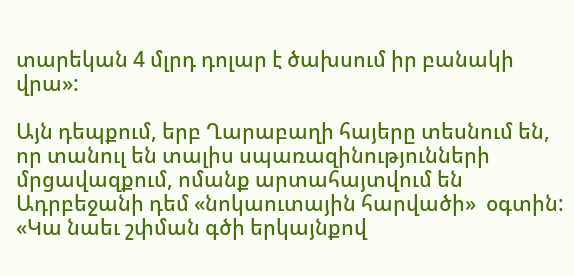տարեկան 4 մլրդ դոլար է ծախսում իր բանակի վրա»:

Այն դեպքում, երբ Ղարաբաղի հայերը տեսնում են, որ տանուլ են տալիս սպառազինությունների մրցավազքում, ոմանք արտահայտվում են  Ադրբեջանի դեմ «նոկաուտային հարվածի»  օգտին: «Կա նաեւ շփման գծի երկայնքով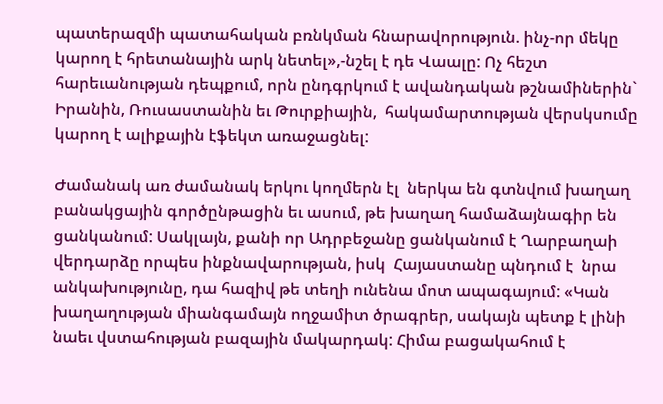պատերազմի պատահական բռնկման հնարավորություն. ինչ-որ մեկը կարող է հրետանային արկ նետել»,-նշել է դե Վաալը: Ոչ հեշտ հարեւանության դեպքում, որն ընդգրկում է ավանդական թշնամիներին` Իրանին, Ռուսաստանին եւ Թուրքիային,  հակամարտության վերսկսումը կարող է ալիքային էֆեկտ առաջացնել:

Ժամանակ առ ժամանակ երկու կողմերն էլ  ներկա են գտնվում խաղաղ բանակցային գործընթացին եւ ասում, թե խաղաղ համաձայնագիր են ցանկանում: Սակլայն, քանի որ Ադրբեջանը ցանկանում է Ղարբաղաի վերդարձը որպես ինքնավարության, իսկ  Հայաստանը պնդում է  նրա անկախությունը, դա հազիվ թե տեղի ունենա մոտ ապագայում: «Կան խաղաղության միանգամայն ողջամիտ ծրագրեր, սակայն պետք է լինի նաեւ վստահության բազային մակարդակ: Հիմա բացակահում է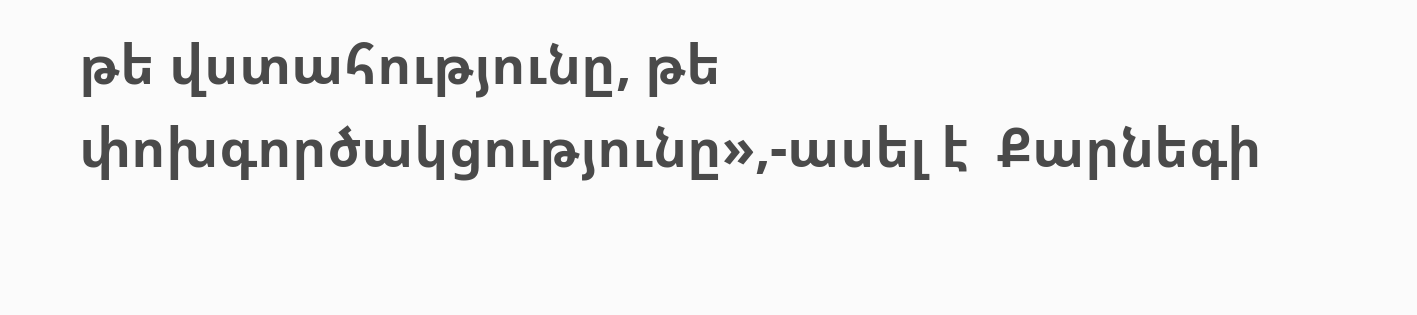թե վստահությունը, թե  փոխգործակցությունը»,-ասել է  Քարնեգի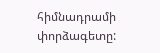հիմնադրամի փորձագետը: